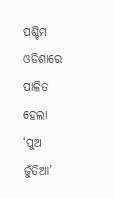ପଶ୍ଚିମ ଓଡିଶାରେ ପାଳିତ ହେଲା ‘ପୁଅ ଜୁଁତିଆ’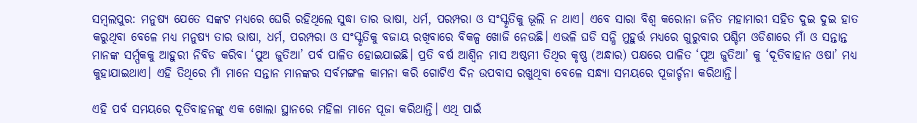ସମ୍ବଲପୁର: ମନୁଷ୍ୟ ଯେତେ ସଙ୍କଟ ମଧ୍ୟରେ ଘେରି ରହିଥିଲେ ସୁଦ୍ଧା ତାର ଭାଷା, ଧର୍ମ, ପରମ୍ପରା ଓ ସଂସ୍କୃତିକୁ ଭୂଲି ନ ଥାଏ। ଏବେ ସାରା ବିଶ୍ୱ କରୋନା ଜନିତ ମହାମାରୀ ସହିତ ଦୁଇ ଦୁଇ ହାତ କରୁଥିବା ବେଳେ ମଧ୍ୟ ମନୁଷ୍ୟ ତାର ଭାଷା, ଧର୍ମ, ପରମ୍ପରା ଓ ସଂସ୍କୃତିକୁ ବଜାୟ ରଖିବାରେ ବିକଳ୍ପ ଖୋଜି ନେଉଛି। ଏଭଳି ଘଡି ସନ୍ଧି ମୁହୁର୍ତ୍ତ ମଧ୍ୟରେ ଗୁରୁବାର ପଶ୍ଚିମ ଓଡିଶାରେ ମାଁ ଓ ସନ୍ତାନ୍ତ ମାନଙ୍କ ସର୍ମ୍ପକକୁ ଆହୁରୀ ନିବିଡ କରିବା ‘ପୁଅ ଜୁତିଆ’ ପର୍ବ ପାଳିତ ହୋଇଯାଇଛି। ପ୍ରତି ବର୍ଷ ଆଶ୍ୱିନ ମାସ ଅଷ୍ଠମୀ ତିଥିର କୃଷ୍ଣ (ଅନ୍ଧାର) ପକ୍ଷରେ ପାଳିତ ‘ପୂଅ ଜୁତିଆ’ କୁ ‘ଦୂତିବାହାନ ଓଷା’ ମଧ୍ୟ କୁହାଯାଇଥାଏ। ଏହି ତିଥିରେ ମାଁ ମାନେ ସନ୍ତାନ ମାନଙ୍କର ସର୍ବମଙ୍ଗଳ କାମନା କରି ଗୋଟିଏ ଦିନ ଉପବାସ ରଖୁଥିବା ବେଳେ ସନ୍ଧ୍ୟା ସମୟରେ ପୂଜାର୍ଚ୍ଚନା କରିଥାନ୍ତି।

ଏହି ପର୍ବ ସମୟରେ ଦୂତିବାହନଙ୍କୁ ଏକ ଖୋଲା ସ୍ଥାନରେ ମହିଳା ମାନେ ପୂଜା କରିଥାନ୍ତି। ଏଥି ପାଇଁ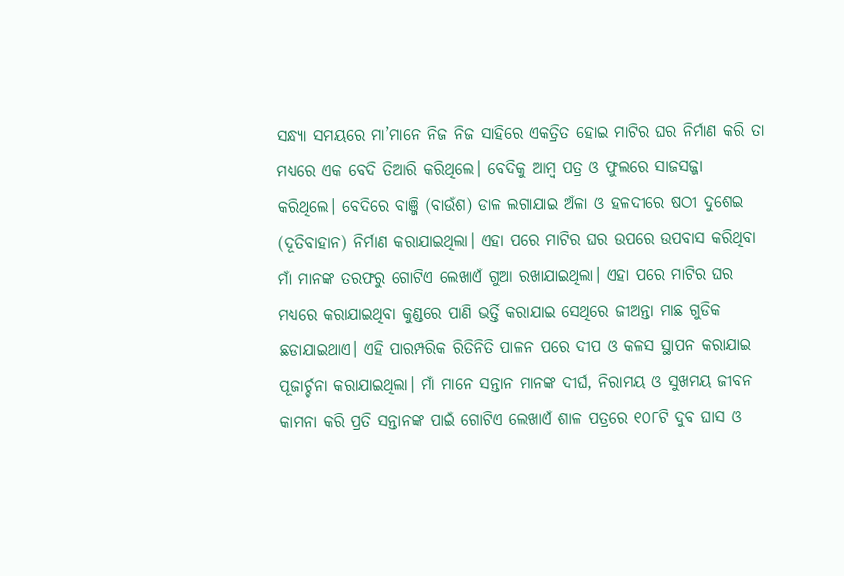ସନ୍ଧ୍ୟା ସମୟରେ ମା’ମାନେ ନିଜ ନିଜ ସାହିରେ ଏକତ୍ରିତ ହୋଇ ମାଟିର ଘର ନିର୍ମାଣ କରି ତା ମଧ୍ୟରେ ଏକ ବେଦି ତିଆରି କରିଥିଲେ। ବେଦିକୁ ଆମ୍ବ ପତ୍ର ଓ ଫୁଲରେ ସାଜସଜ୍ଜା କରିଥିଲେ। ବେଦିରେ ବାଞ୍ଜି (ବାଉଁଶ) ଡାଳ ଲଗାଯାଇ ଅଁଳା ଓ ହଳଦୀରେ ଷଠୀ ଦୁଶେଇ (ଦୂତିବାହାନ) ନିର୍ମାଣ କରାଯାଇଥିଲା। ଏହା ପରେ ମାଟିର ଘର ଉପରେ ଉପବାସ କରିଥିବା ମାଁ ମାନଙ୍କ ତରଫରୁ ଗୋଟିଏ ଲେଖାଏଁ ଗୁଆ ରଖାଯାଇଥିଲା। ଏହା ପରେ ମାଟିର ଘର ମଧ୍ୟରେ କରାଯାଇଥିବା କୁଣ୍ଡରେ ପାଣି ଭର୍ତ୍ତି କରାଯାଇ ସେଥିରେ ଜୀଅନ୍ତା ମାଛ ଗୁଡିକ ଛଡାଯାଇଥାଏ। ଏହି ପାରମ୍ପରିକ ରିତିନିତି ପାଳନ ପରେ ଦୀପ ଓ କଳସ ସ୍ଥାପନ କରାଯାଇ ପୂଜାର୍ଚ୍ଚନା କରାଯାଇଥିଲା। ମାଁ ମାନେ ସନ୍ତାନ ମାନଙ୍କ ଦୀର୍ଘ, ନିରାମୟ ଓ ସୁଖମୟ ଜୀବନ କାମନା କରି ପ୍ରତି ସନ୍ତାନଙ୍କ ପାଇଁ ଗୋଟିଏ ଲେଖାଏଁ ଶାଳ ପତ୍ରରେ ୧୦୮ଟି ଦୁବ ଘାସ ଓ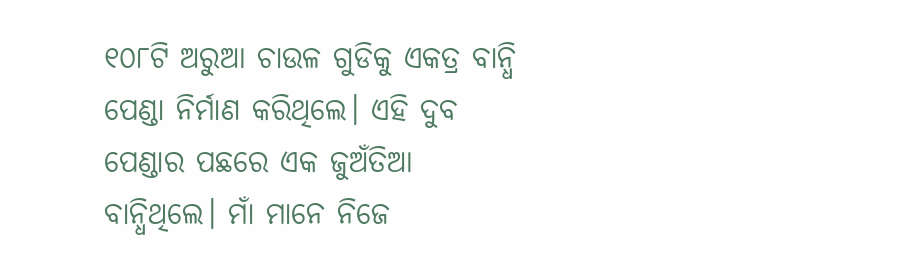୧୦୮ଟି ଅରୁଆ ଚାଉଳ ଗୁଡିକୁ ଏକତ୍ର ବାନ୍ଧି ପେଣ୍ଡା ନିର୍ମାଣ କରିଥିଲେ। ଏହି ଦୁବ ପେଣ୍ଡାର ପଛରେ ଏକ ଜୁଅଁତିଆ ବାନ୍ଧିଥିଲେ। ମାଁ ମାନେ ନିଜେ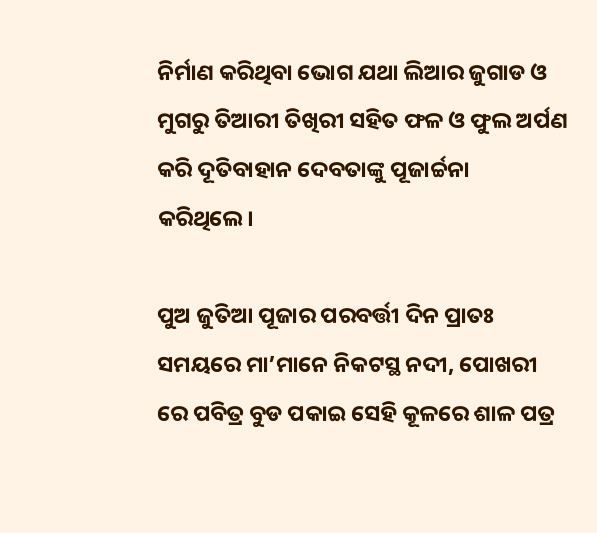ନିର୍ମାଣ କରିଥିବା ଭୋଗ ଯଥା ଲିଆର ଜୁଗାଡ ଓ ମୁଗରୁ ତିଆରୀ ତିଖିରୀ ସହିତ ଫଳ ଓ ଫୁଲ ଅର୍ପଣ କରି ଦୂତିବାହାନ ଦେବତାଙ୍କୁ ପୂଜାର୍ଚ୍ଚନା କରିଥିଲେ।

ପୁଅ ଜୁତିଆ ପୂଜାର ପରବର୍ତ୍ତୀ ଦିନ ପ୍ରାତଃ ସମୟରେ ମା’ମାନେ ନିକଟସ୍ଥ ନଦୀ, ପୋଖରୀ ରେ ପବିତ୍ର ବୁଡ ପକାଇ ସେହି କୂଳରେ ଶାଳ ପତ୍ର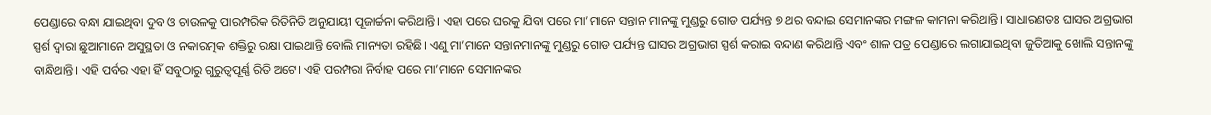ପେଣ୍ଡାରେ ବନ୍ଧା ଯାଇଥିବା ଦୁବ ଓ ଚାଉଳକୁ ପାରମ୍ପରିକ ରିତିନିତି ଅନୁଯାୟୀ ପୂଜାର୍ଚ୍ଚନା କରିଥାନ୍ତି। ଏହା ପରେ ଘରକୁ ଯିବା ପରେ ମା’ମାନେ ସନ୍ତାନ ମାନଙ୍କୁ ମୁଣ୍ଡରୁ ଗୋଡ ପର୍ଯ୍ୟନ୍ତ ୭ ଥର ବନ୍ଦାଇ ସେମାନଙ୍କର ମଙ୍ଗଳ କାମନା କରିଥାନ୍ତି। ସାଧାରଣତଃ ଘାସର ଅଗ୍ରଭାଗ ସ୍ପର୍ଶ ଦ୍ୱାରା ଛୁଆମାନେ ଅସୁସ୍ଥତା ଓ ନକାରତ୍ମକ ଶକ୍ତିରୁ ରକ୍ଷା ପାଇଥାନ୍ତି ବୋଲି ମାନ୍ୟତା ରହିଛି। ଏଣୁ ମା’ମାନେ ସନ୍ତାନମାନଙ୍କୁ ମୁଣ୍ଡରୁ ଗୋଡ ପର୍ଯ୍ୟନ୍ତ ଘାସର ଅଗ୍ରଭାଗ ସ୍ପର୍ଶ କରାଇ ବନ୍ଦାଣ କରିଥାନ୍ତି ଏବଂ ଶାଳ ପତ୍ର ପେଣ୍ଡାରେ ଲଗାଯାଇଥିବା ଜୁତିଆକୁ ଖୋଲି ସନ୍ତାନଙ୍କୁ ବାନ୍ଧିଥାନ୍ତି। ଏହି ପର୍ବର ଏହା ହିଁ ସବୁଠାରୁ ଗୁରୁତ୍ୱପୂର୍ଣ୍ଣ ରିତି ଅଟେ। ଏହି ପରମ୍ପରା ନିର୍ବାହ ପରେ ମା’ମାନେ ସେମାନଙ୍କର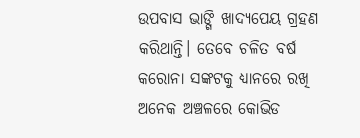ଉପବାସ ଭାଙ୍ଗି ଖାଦ୍ୟପେୟ ଗ୍ରହଣ କରିଥାନ୍ତି। ତେବେ ଚଳିତ ବର୍ଷ କରୋନା ସଙ୍କଟକୁ ଧ୍ୟାନରେ ରଖି ଅନେକ ଅଞ୍ଚଳରେ କୋଭିଡ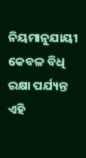ନିୟମାନୁଯାୟୀ କେବଳ ବିଧି ରକ୍ଷା ପର୍ଯ୍ୟନ୍ତ ଏହି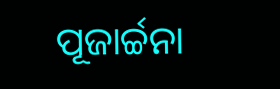ପୂଜାର୍ଚ୍ଚନା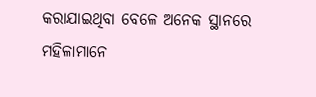କରାଯାଇଥିବା ବେଳେ ଅନେକ ସ୍ଥାନରେ ମହିଳାମାନେ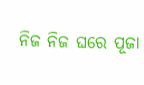ନିଜ ନିଜ ଘରେ ପୂଜା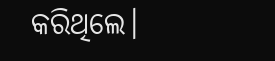କରିଥିଲେ।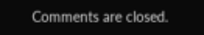Comments are closed.